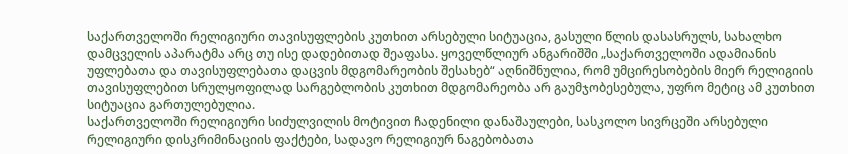საქართველოში რელიგიური თავისუფლების კუთხით არსებული სიტუაცია, გასული წლის დასასრულს, სახალხო დამცველის აპარატმა არც თუ ისე დადებითად შეაფასა. ყოველწლიურ ანგარიშში „საქართველოში ადამიანის უფლებათა და თავისუფლებათა დაცვის მდგომარეობის შესახებ“ აღნიშნულია, რომ უმცირესობების მიერ რელიგიის თავისუფლებით სრულყოფილად სარგებლობის კუთხით მდგომარეობა არ გაუმჯობესებულა, უფრო მეტიც ამ კუთხით სიტუაცია გართულებულია.
საქართველოში რელიგიური სიძულვილის მოტივით ჩადენილი დანაშაულები, სასკოლო სივრცეში არსებული რელიგიური დისკრიმინაციის ფაქტები, სადავო რელიგიურ ნაგებობათა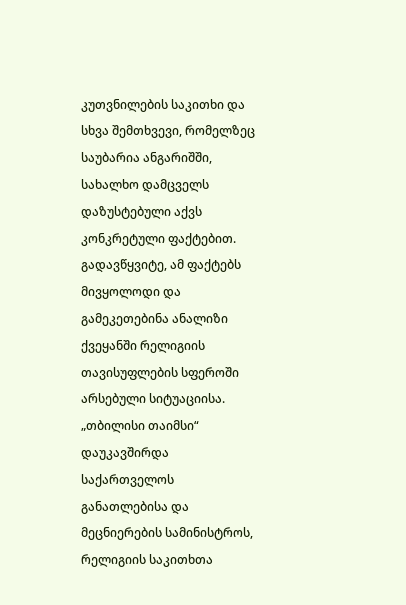კუთვნილების საკითხი და სხვა შემთხვევი, რომელზეც საუბარია ანგარიშში, სახალხო დამცველს დაზუსტებული აქვს კონკრეტული ფაქტებით. გადავწყვიტე, ამ ფაქტებს მივყოლოდი და გამეკეთებინა ანალიზი ქვეყანში რელიგიის თავისუფლების სფეროში არსებული სიტუაციისა.
„თბილისი თაიმსი“ დაუკავშირდა საქართველოს განათლებისა და მეცნიერების სამინისტროს, რელიგიის საკითხთა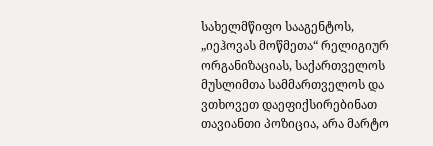სახელმწიფო სააგენტოს, „იეჰოვას მოწმეთა“ რელიგიურ ორგანიზაციას, საქართველოს მუსლიმთა სამმართველოს და ვთხოვეთ დაეფიქსირებინათ თავიანთი პოზიცია, არა მარტო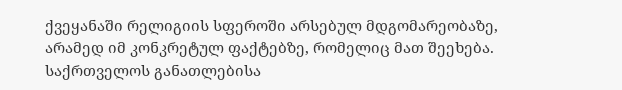ქვეყანაში რელიგიის სფეროში არსებულ მდგომარეობაზე, არამედ იმ კონკრეტულ ფაქტებზე, რომელიც მათ შეეხება.
საქრთველოს განათლებისა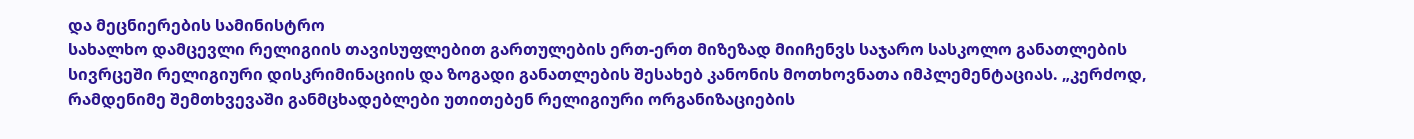და მეცნიერების სამინისტრო
სახალხო დამცევლი რელიგიის თავისუფლებით გართულების ერთ-ერთ მიზეზად მიიჩენვს საჯარო სასკოლო განათლების სივრცეში რელიგიური დისკრიმინაციის და ზოგადი განათლების შესახებ კანონის მოთხოვნათა იმპლემენტაციას. „კერძოდ, რამდენიმე შემთხვევაში განმცხადებლები უთითებენ რელიგიური ორგანიზაციების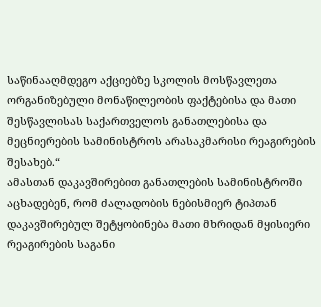საწინააღმდეგო აქციებზე სკოლის მოსწავლეთა ორგანიზებული მონაწილეობის ფაქტებისა და მათი შესწავლისას საქართველოს განათლებისა და მეცნიერების სამინისტროს არასაკმარისი რეაგირების შესახებ.“
ამასთან დაკავშირებით განათლების სამინისტროში აცხადებენ, რომ ძალადობის ნებისმიერ ტიპთან დაკავშირებულ შეტყობინება მათი მხრიდან მყისიერი რეაგირების საგანი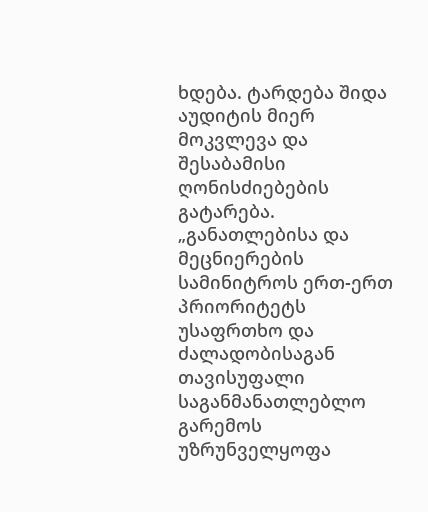ხდება. ტარდება შიდა აუდიტის მიერ მოკვლევა და შესაბამისი ღონისძიებების გატარება.
„განათლებისა და მეცნიერების სამინიტროს ერთ-ერთ პრიორიტეტს უსაფრთხო და ძალადობისაგან თავისუფალი საგანმანათლებლო გარემოს უზრუნველყოფა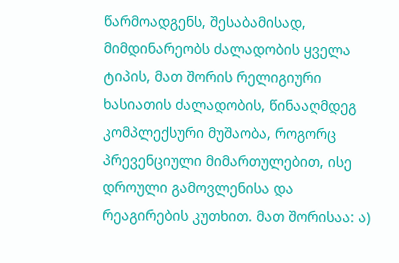წარმოადგენს, შესაბამისად, მიმდინარეობს ძალადობის ყველა ტიპის, მათ შორის რელიგიური ხასიათის ძალადობის, წინააღმდეგ კომპლექსური მუშაობა, როგორც პრევენციული მიმართულებით, ისე დროული გამოვლენისა და რეაგირების კუთხით. მათ შორისაა: ა)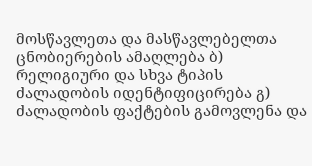მოსწავლეთა და მასწავლებელთა ცნობიერების ამაღლება ბ) რელიგიური და სხვა ტიპის ძალადობის იდენტიფიცირება გ) ძალადობის ფაქტების გამოვლენა და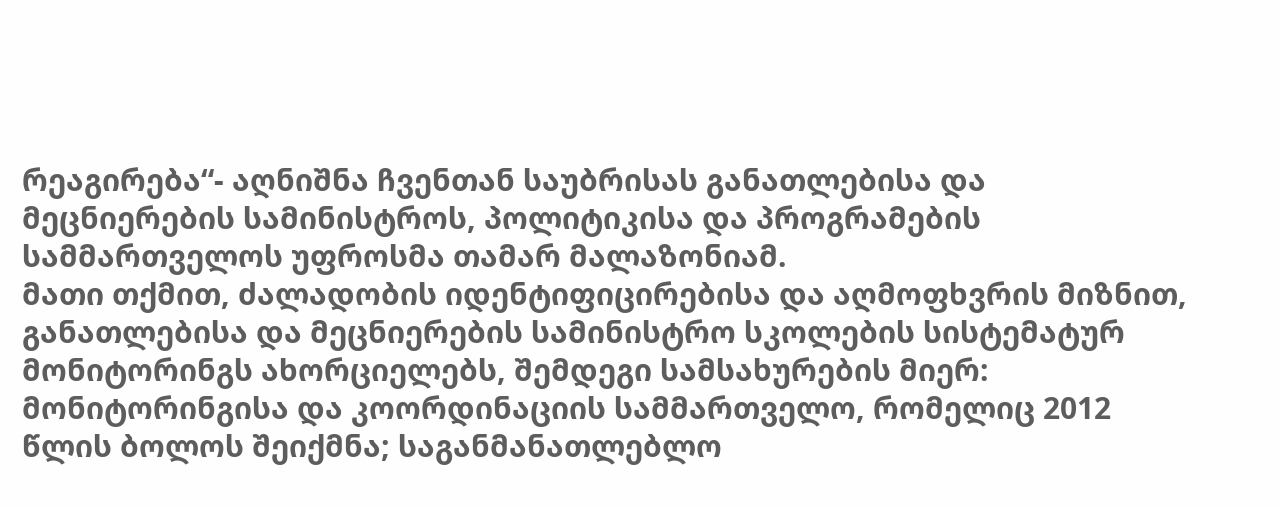რეაგირება“- აღნიშნა ჩვენთან საუბრისას განათლებისა და მეცნიერების სამინისტროს, პოლიტიკისა და პროგრამების სამმართველოს უფროსმა თამარ მალაზონიამ.
მათი თქმით, ძალადობის იდენტიფიცირებისა და აღმოფხვრის მიზნით, განათლებისა და მეცნიერების სამინისტრო სკოლების სისტემატურ მონიტორინგს ახორციელებს, შემდეგი სამსახურების მიერ: მონიტორინგისა და კოორდინაციის სამმართველო, რომელიც 2012 წლის ბოლოს შეიქმნა; საგანმანათლებლო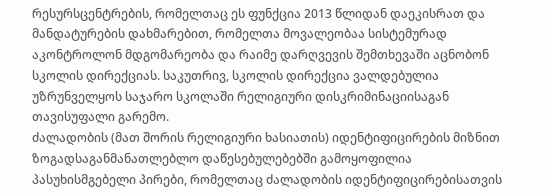რესურსცენტრების, რომელთაც ეს ფუნქცია 2013 წლიდან დაეკისრათ და მანდატურების დახმარებით, რომელთა მოვალეობაა სისტემურად აკონტროლონ მდგომარეობა და რაიმე დარღვევის შემთხევაში აცნობონ სკოლის დირექციას. საკუთრივ, სკოლის დირექცია ვალდებულია უზრუნველყოს საჯარო სკოლაში რელიგიური დისკრიმინაციისაგან თავისუფალი გარემო.
ძალადობის (მათ შორის რელიგიური ხასიათის) იდენტიფიცირების მიზნით ზოგადსაგანმანათლებლო დაწესებულებებში გამოყოფილია პასუხისმგებელი პირები, რომელთაც ძალადობის იდენტიფიცირებისათვის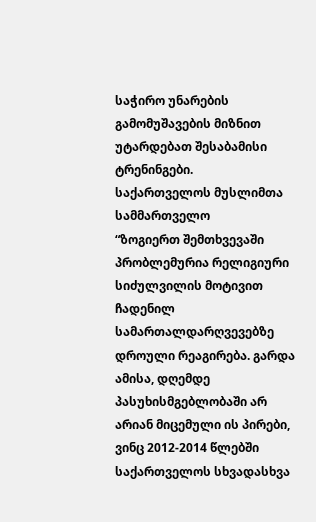საჭირო უნარების გამომუშავების მიზნით უტარდებათ შესაბამისი ტრენინგები.
საქართველოს მუსლიმთა სამმართველო
“ზოგიერთ შემთხვევაში პრობლემურია რელიგიური სიძულვილის მოტივით ჩადენილ სამართალდარღვევებზე დროული რეაგირება. გარდა ამისა, დღემდე პასუხისმგებლობაში არ არიან მიცემული ის პირები, ვინც 2012-2014 წლებში საქართველოს სხვადასხვა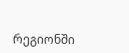რეგიონში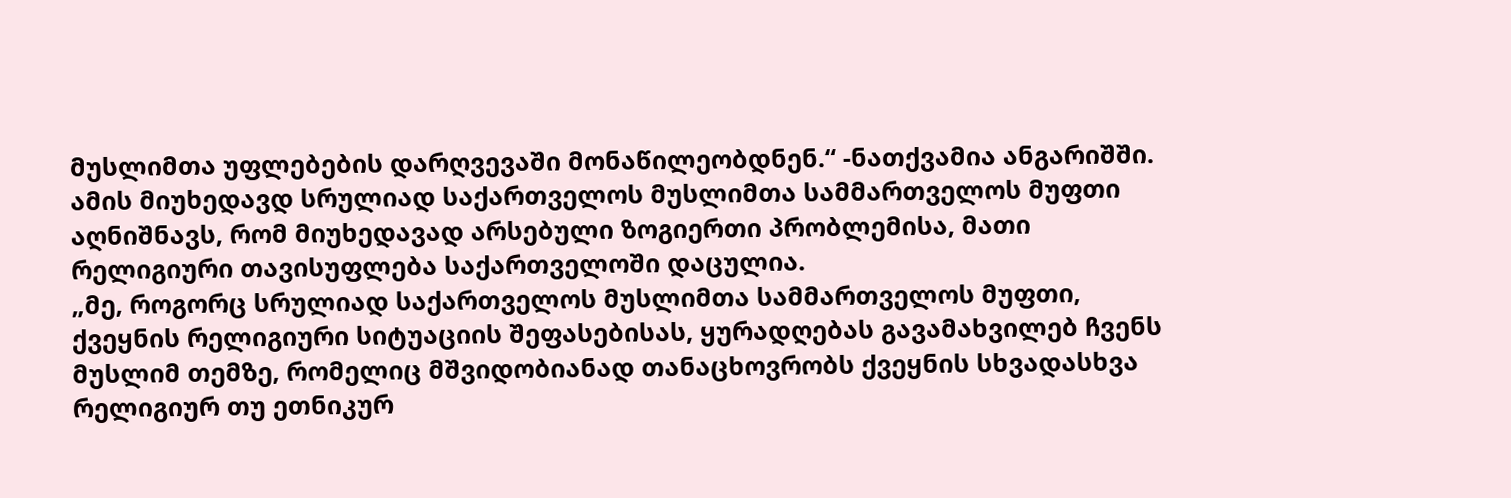მუსლიმთა უფლებების დარღვევაში მონაწილეობდნენ.“ -ნათქვამია ანგარიშში.
ამის მიუხედავდ სრულიად საქართველოს მუსლიმთა სამმართველოს მუფთი აღნიშნავს, რომ მიუხედავად არსებული ზოგიერთი პრობლემისა, მათი რელიგიური თავისუფლება საქართველოში დაცულია.
„მე, როგორც სრულიად საქართველოს მუსლიმთა სამმართველოს მუფთი, ქვეყნის რელიგიური სიტუაციის შეფასებისას, ყურადღებას გავამახვილებ ჩვენს მუსლიმ თემზე, რომელიც მშვიდობიანად თანაცხოვრობს ქვეყნის სხვადასხვა რელიგიურ თუ ეთნიკურ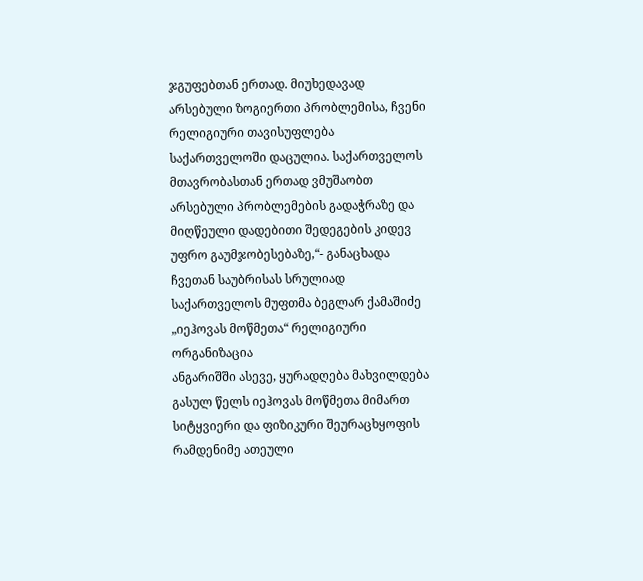ჯგუფებთან ერთად. მიუხედავად არსებული ზოგიერთი პრობლემისა, ჩვენი რელიგიური თავისუფლება საქართველოში დაცულია. საქართველოს მთავრობასთან ერთად ვმუშაობთ არსებული პრობლემების გადაჭრაზე და მიღწეული დადებითი შედეგების კიდევ უფრო გაუმჯობესებაზე,“- განაცხადა ჩვეთან საუბრისას სრულიად საქართველოს მუფთმა ბეგლარ ქამაშიძე
„იეჰოვას მოწმეთა“ რელიგიური ორგანიზაცია
ანგარიშში ასევე, ყურადღება მახვილდება გასულ წელს იეჰოვას მოწმეთა მიმართ სიტყვიერი და ფიზიკური შეურაცხყოფის რამდენიმე ათეული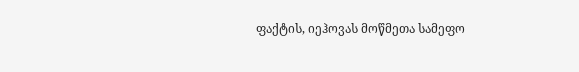ფაქტის, იეჰოვას მოწმეთა სამეფო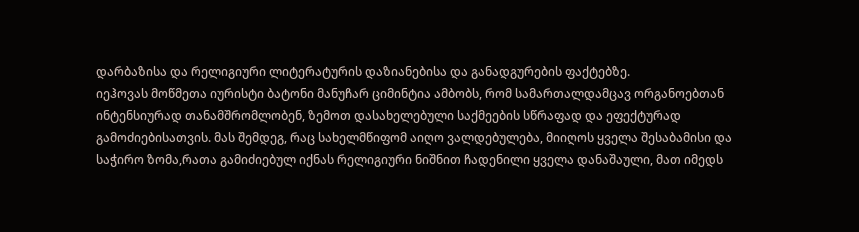დარბაზისა და რელიგიური ლიტერატურის დაზიანებისა და განადგურების ფაქტებზე.
იეჰოვას მოწმეთა იურისტი ბატონი მანუჩარ ციმინტია ამბობს, რომ სამართალდამცავ ორგანოებთან ინტენსიურად თანამშრომლობენ, ზემოთ დასახელებული საქმეების სწრაფად და ეფექტურად გამოძიებისათვის. მას შემდეგ, რაც სახელმწიფომ აიღო ვალდებულება, მიიღოს ყველა შესაბამისი და საჭირო ზომა,რათა გამიძიებულ იქნას რელიგიური ნიშნით ჩადენილი ყველა დანაშაული, მათ იმედს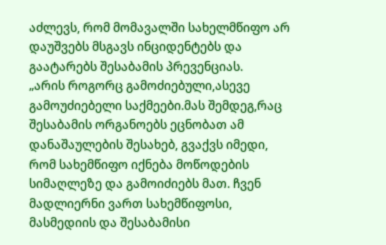აძლევს, რომ მომავალში სახელმწიფო არ დაუშვებს მსგავს ინციდენტებს და გაატარებს შესაბამის პრევენციას.
„არის როგორც გამოძიებული,ასევე გამოუძიებელი საქმეები.მას შემდეგ,რაც შესაბამის ორგანოებს ეცნობათ ამ დანაშაულების შესახებ, გვაქვს იმედი, რომ სახემწიფო იქნება მოწოდების სიმაღლეზე და გამოიძიებს მათ. ჩვენ მადლიერნი ვართ სახემწიფოსი, მასმედიის და შესაბამისი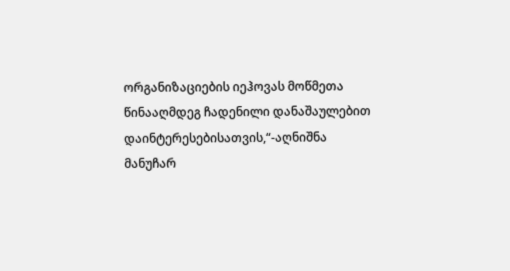ორგანიზაციების იეჰოვას მოწმეთა წინააღმდეგ ჩადენილი დანაშაულებით დაინტერესებისათვის,“-აღნიშნა მანუჩარ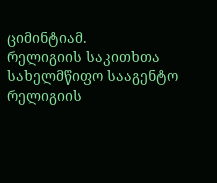ციმინტიამ.
რელიგიის საკითხთა სახელმწიფო სააგენტო
რელიგიის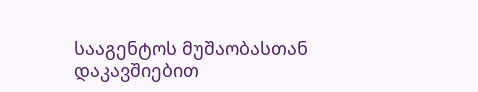სააგენტოს მუშაობასთან დაკავშიებით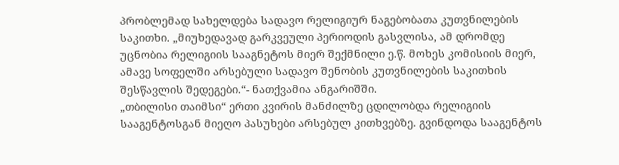პრობლემად სახელდება სადავო რელიგიურ ნაგებობათა კუთვნილების საკითხი. „მიუხედავად გარკვეული პერიოდის გასვლისა, ამ დრომდე უცნობია რელიგიის სააგნეტოს მიერ შექმნილი ე.წ. მოხეს კომისიის მიერ, ამავე სოფელში არსებული სადავო შენობის კუთვნილების საკითხის შესწავლის შედეგები.“- ნათქვამია ანგარიშში.
„თბილისი თაიმსი“ ერთი კვირის მანძილზე ცდილობდა რელიგიის სააგენტოსგან მიეღო პასუხები არსებულ კითხვებზე. გვინდოდა სააგენტოს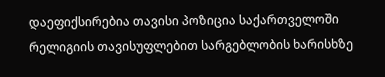დაეფიქსირებია თავისი პოზიცია საქართველოში რელიგიის თავისუფლებით სარგებლობის ხარისხზე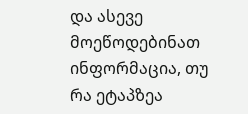და ასევე მოეწოდებინათ ინფორმაცია, თუ რა ეტაპზეა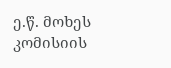ე.წ. მოხეს კომისიის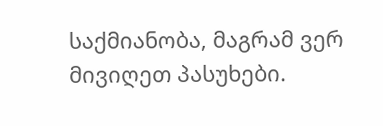საქმიანობა, მაგრამ ვერ მივიღეთ პასუხები.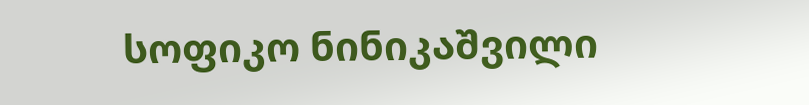სოფიკო ნინიკაშვილი